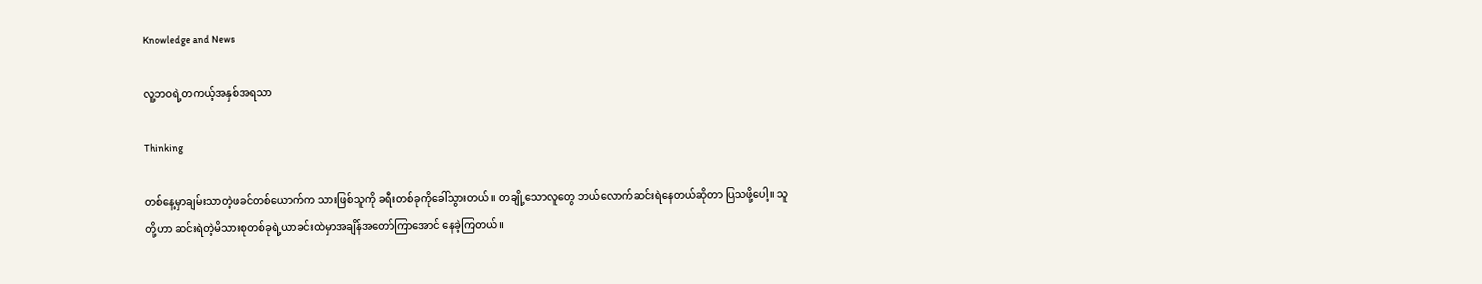Knowledge and News

လူ့ဘဝရဲ့တကယ့်အနှစ်အရသာ

Thinking

တစ်နေ့မှာချမ်းသာတဲ့ဖခင်တစ်ယောက်က သားဖြစ်သူကို ခရီးတစ်ခုကိုခေါ်သွားတယ်။ တချို့သောလူတွေ ဘယ်လောက်ဆင်းရဲနေတယ်ဆိုတာ ပြသဖို့ပေါ့။ သူတို့ဟာ ဆင်းရဲတဲ့မိသားစုတစ်ခုရဲ့ယာခင်းထဲမှာအချိန်အတော်ကြာအောင် နေခဲ့ကြတယ်။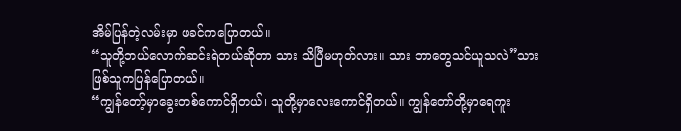အိမ်ပြန်တဲ့လမ်းမှာ ဖခင်ကပြောတယ်။
“သူတို့ဘယ်လောက်ဆင်းရဲတယ်ဆိုတာ သား သိပြီမဟုတ်လား။ သား ဘာတွေသင်ယူသလဲ”သားဖြစ်သူကပြန်ပြောတယ်။
“ကျွန်တော့်မှာခွေးတစ်ကောင်ရှိတယ်၊ သူတို့မှာလေးကောင်ရှိတယ်။ ကျွန်တော်တို့မှာရေကူး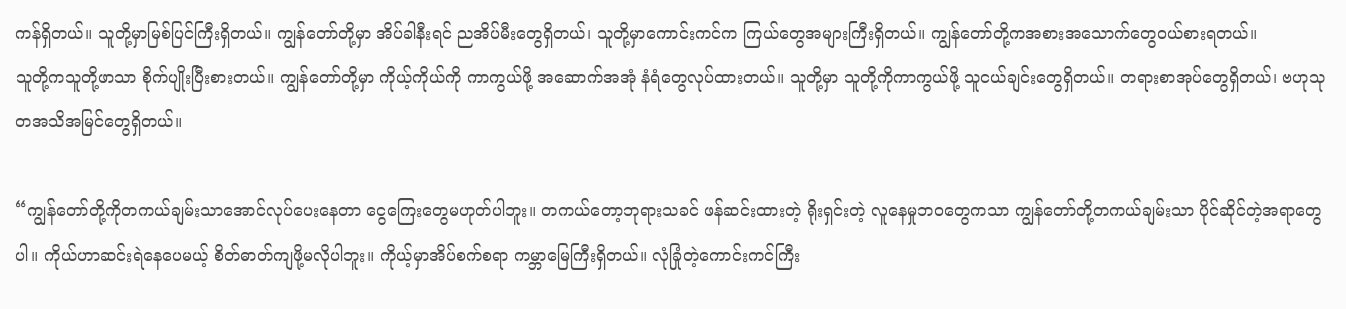ကန်ရှိတယ်။ သူတို့မှာမြစ်ပြင်ကြီးရှိတယ်။ ကျွန်တော်တို့မှာ အိပ်ခါနီးရင် ညအိပ်မီးတွေရှိတယ်၊ သူတို့မှာကောင်းကင်က ကြယ်တွေအများကြီးရှိတယ်။ ကျွန်တော်တို့ကအစားအသောက်တွေဝယ်စားရတယ်။
သူတို့ကသူတို့ဖာသာ စိုက်ပျိုးပြီးစားတယ်။ ကျွန်တော်တို့မှာ ကိုယ့်ကိုယ်ကို ကာကွယ်ဖို့ အဆောက်အအုံ နံရံတွေလုပ်ထားတယ်။ သူတို့မှာ သူတို့ကိုကာကွယ်ဖို့ သူငယ်ချင်းတွေရှိတယ်။ တရားစာအုပ်တွေရှိတယ်၊ ဗဟုသုတအသိအမြင်တွေရှိတယ်။

“ကျွန်တော်တို့ကိုတကယ်ချမ်းသာအောင်လုပ်ပေးနေတာ ငွေကြေးတွေမဟုတ်ပါဘူး။ တကယ်တော့ဘုရားသခင် ဖန်ဆင်းထားတဲ့ ရိုးရှင်းတဲ့ လူနေမှုဘဝတွေကသာ ကျွန်တော်တို့တကယ်ချမ်းသာ ပိုင်ဆိုင်တဲ့အရာတွေပါ။ ကိုယ်ဟာဆင်းရဲနေပေမယ့် စိတ်ဓာတ်ကျဖို့မလိုပါဘူး။ ကိုယ့်မှာအိပ်စက်စရာ ကမ္ဘာမြေကြီးရှိတယ်။ လုံခြုံတဲ့ကောင်းကင်ကြီး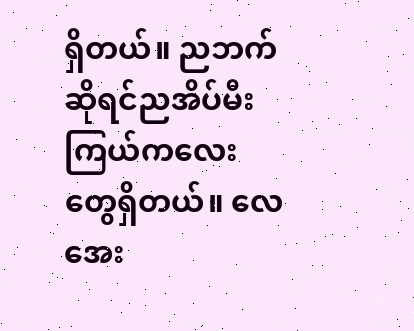ရှိတယ်။ ညဘက်ဆိုရင်ညအိပ်မီး ကြယ်ကလေးတွေရှိတယ်။ လေအေး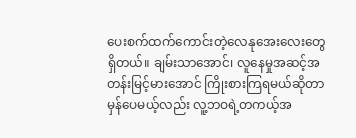ပေးစက်ထက်ကောင်းတဲ့လေနုအေးလေးတွေရှိတယ်။ ချမ်းသာအောင်၊ လူနေမှုအဆင့်အတန်းမြင့်မားအောင် ကြိုးစားကြရမယ်ဆိုတာမှန်ပေမယ့်လည်း လူ့ဘဝရဲ့တကယ့်အ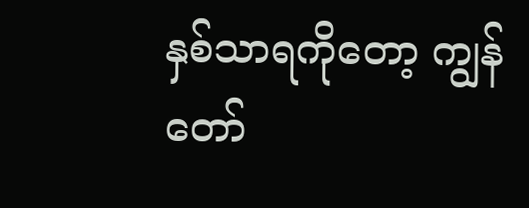နှစ်သာရကိုတော့ ကျွန်တော်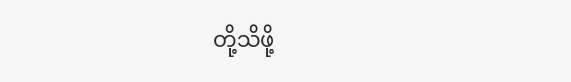တို့သိဖို့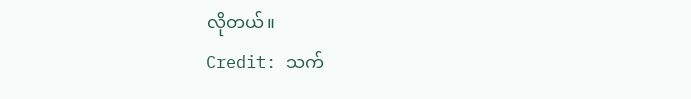လိုတယ်။
Credit: သက်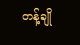တန့်ချို